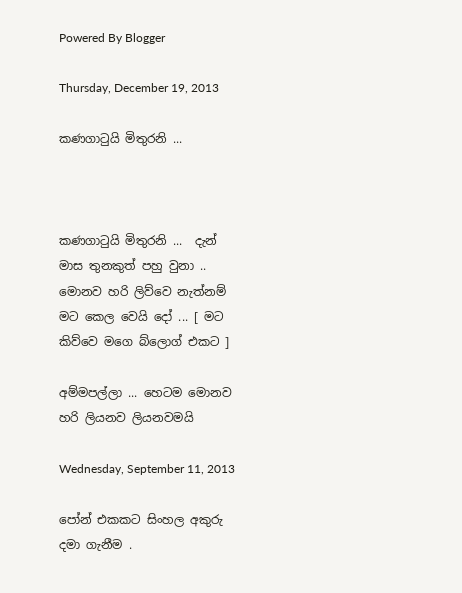Powered By Blogger

Thursday, December 19, 2013

කණගාටුයි මිතුරනි ...



කණගාටුයි මිතුරනි ...  දැන් මාස තුනකුත් පහු වුනා .. මොනව හරි ලිව්වෙ නැත්නම් මට කෙල වෙයි දෝ ... [ මට කිව්වෙ මගෙ බ්ලොග් එකට ]

අම්මපල්ලා ... හෙටම මොනව හරි ලියනව ලියනවමයි

Wednesday, September 11, 2013

පෝන් එකකට සිංහල අකුරු දමා ගැනීම .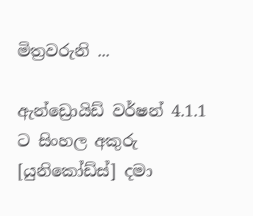මිත්‍රවරුනි ...

ඇන්ඩ්‍රොයිඩ් වර්ෂන් 4.1.1 ට සිංහල අකුරු [යුනිකෝඩ්ස්] දමා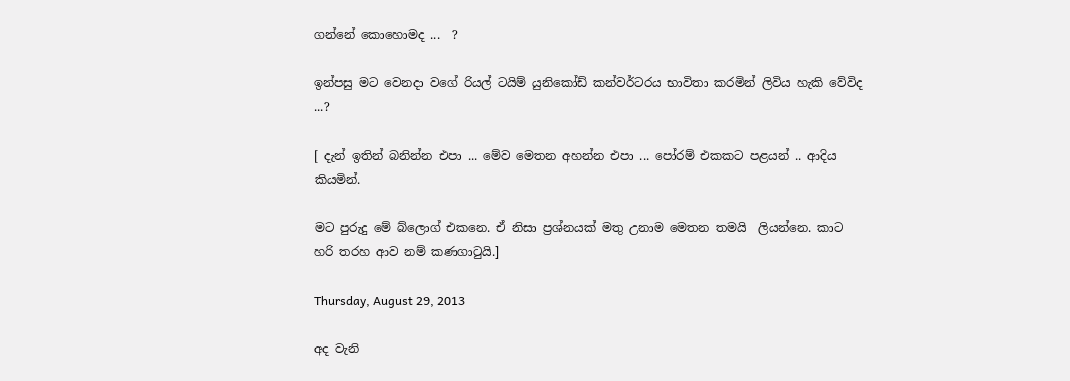ගන්නේ කොහොමද ...  ?

ඉන්පසු මට වෙනදා වගේ රියල් ටයිම් යුනිකෝඩ් කන්වර්ටරය භාවිතා කරමින් ලිවිය හැකි වේවිද ...?

[ දැන් ඉතින් බනින්න එපා ... මේව මෙතන අහන්න එපා ... පෝරම් එකකට පළයන් .. ආදිය කියමින්.

මට පුරුදු මේ බ්ලොග් එකනෙ. ඒ නිසා ප්‍රශ්නයක් මතු උනාම මෙතන තමයි  ලියන්නෙ. කාට හරි තරහ ආව නම් කණගාටුයි.]

Thursday, August 29, 2013

අද වැනි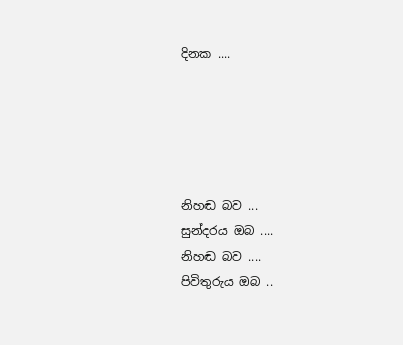දිනක ....





නිහඬ බව ...
සුන්දරය ඔබ ....
නිහඬ බව ....
පිවිතුරුය ඔබ ..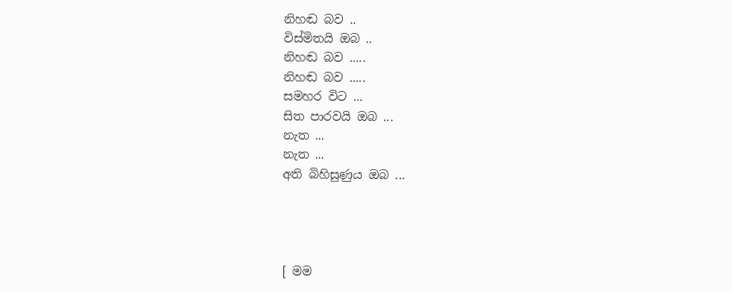නිහඬ බව ..
විස්මිතයි ඔබ ..
නිහඬ බව .....
නිහඬ බව .....
සමහර විට ...
සිත පාරවයි ඔබ ...
නැත ...
නැත ...
අති බිහිසුණුය ඔබ ...




[ මම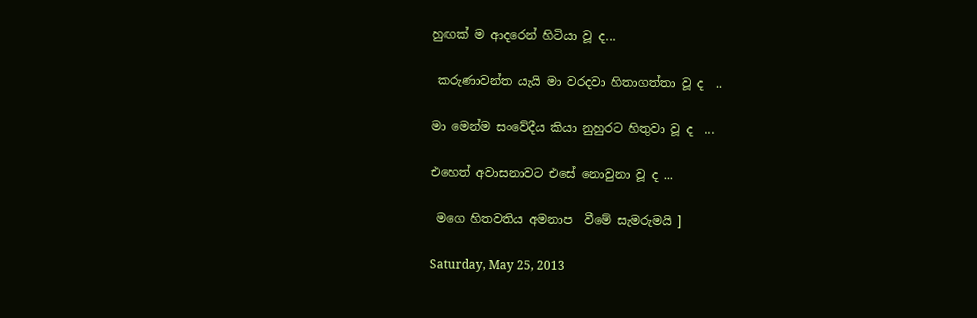හුඟක් ම ආදරෙන් හිටියා වූ ද...

 කරුණාවන්ත යැයි මා වරදවා හිතාගත්තා වූ ද  ..

මා මෙන්ම සංවේදීය කියා නුහුරට හිතුවා වූ ද  ...

එහෙත් අවාසනාවට එසේ නොවුනා වූ ද ...

 මගෙ හිතවතිය අමනාප  වීමේ සැමරුමයි ]

Saturday, May 25, 2013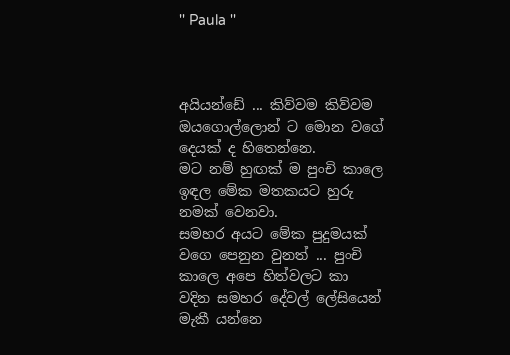'' Paula ''



අයියන්ඩේ ... කිව්වම කිව්වම ඔයගොල්ලොන් ට මොන වගේ දෙයක් ද හිතෙන්නෙ.
මට නම් හුඟක් ම පුංචි කාලෙ ඉඳල මේක මතකයට හුරු නමක් වෙනවා.
සමහර අයට මේක පුදුමයක් වගෙ පෙනුන වුනත් ... පුංචි කාලෙ අපෙ හිත්වලට කා වදින සමහර දේවල් ලේසියෙන් මැකී යන්නෙ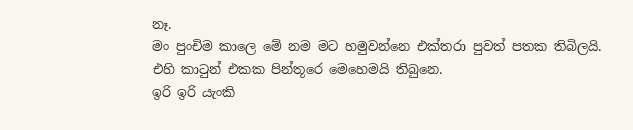නෑ.
මං පුංචිම කාලෙ මේ නම මට හමුවන්නෙ එක්තරා පුවත් පතක තිබිලයි.
එහි කාටුන් එකක පින්තූරෙ මෙහෙමයි තිබුනෙ.
ඉරි ඉරි යැංකි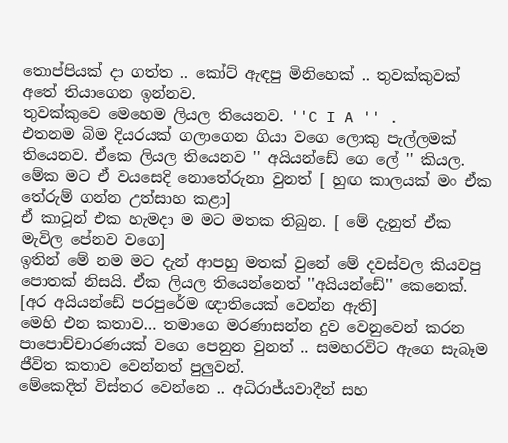තොප්පියක් දා ගත්ත .. කෝට් ඇඳපු මිනිහෙක් .. තුවක්කුවක් අතේ තියාගෙන ඉන්නව.
තුවක්කුවෙ මෙහෙම ලියල තියෙනව. ''C I A '' .
එතනම බිම දියරයක් ගලාගෙන ගියා වගෙ ලොකු පැල්ලමක් තියෙනව. ඒකෙ ලියල තියෙනව '' අයියන්ඩේ ගෙ ලේ '' කියල.
මේක මට ඒ වයසෙදි නොතේරුනා වුනත් [ හුඟ කාලයක් මං ඒක තේරුම් ගන්න උත්සාහ කළා]
ඒ කාටූන් එක හැමදා ම මට මතක තිබුන. [ මේ දැනුත් ඒක මැවිල පේනව වගෙ]
ඉතින් මේ නම මට දැන් ආපහු මතක් වුනේ මේ දවස්වල කියවපු පොතක් නිසයි. ඒක ලියල තියෙන්නෙත් ''අයියන්ඩේ'' කෙනෙක්. [අර අයියන්ඩේ පරපුරේම ඥාතියෙක් වෙන්න ඇති]
මෙහි එන කතාව… තමාගෙ මරණාසන්න දුව වෙනුවෙන් කරන පාපොච්චාරණයක් වගෙ පෙනුන වුනත් .. සමහරවිට ඇගෙ සැබෑම ජීවිත කතාව වෙන්නත් පුලුවන්.
මේකෙදිත් විස්තර වෙන්නෙ .. අධිරාජ්යවාදීන් සහ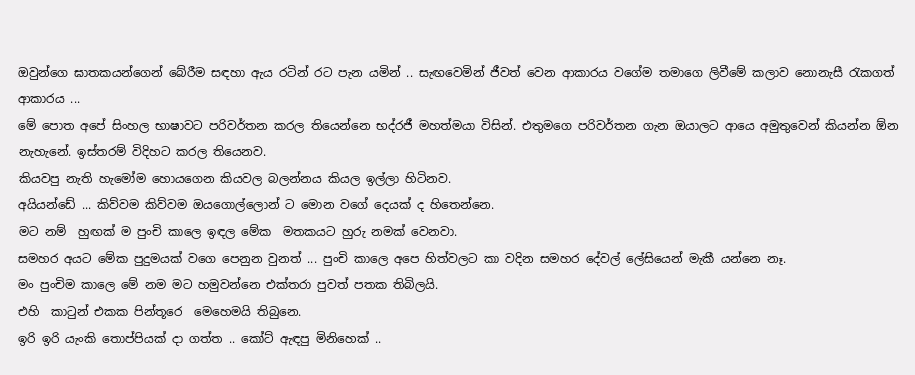ඔවුන්ගෙ ඝාතකයන්ගෙන් බේරීම සඳහා ඇය රටින් රට පැන යමින් .. සැඟවෙමින් ජීවත් වෙන ආකාරය වගේම තමාගෙ ලිවීමේ කලාව නොනැසී රැකගත් ආකාරය ...
මේ පොත අපේ සිංහල භාෂාවට පරිවර්තන කරල තියෙන්නෙ භද්රජී මහත්මයා විසින්. එතුමගෙ පරිවර්තන ගැන ඔයාලට ආයෙ අමුතුවෙන් කියන්න ඕන නැහැනේ. ඉස්තරම් විදිහට කරල තියෙනව.
කියවපු නැති හැමෝම හොයගෙන කියවල බලන්නය කියල ඉල්ලා හිටිනව.
අයියන්ඩේ ... කිව්වම කිව්වම ඔයගොල්ලොන් ට මොන වගේ දෙයක් ද හිතෙන්නෙ.
මට නම්  හුඟක් ම පුංචි කාලෙ ඉඳල මේක  මතකයට හුරු නමක් වෙනවා.
සමහර අයට මේක පුදුමයක් වගෙ පෙනුන වුනත් ... පුංචි කාලෙ අපෙ හිත්වලට කා වදින සමහර දේවල් ලේසියෙන් මැකී යන්නෙ නෑ.
මං පුංචිම කාලෙ මේ නම මට හමුවන්නෙ එක්තරා පුවත් පතක තිබිලයි.
එහි  කාටුන් එකක පින්තූරෙ  මෙහෙමයි තිබුනෙ.
ඉරි ඉරි යැංකි තොප්පියක් දා ගත්ත .. කෝට් ඇඳපු මිනිහෙක් ..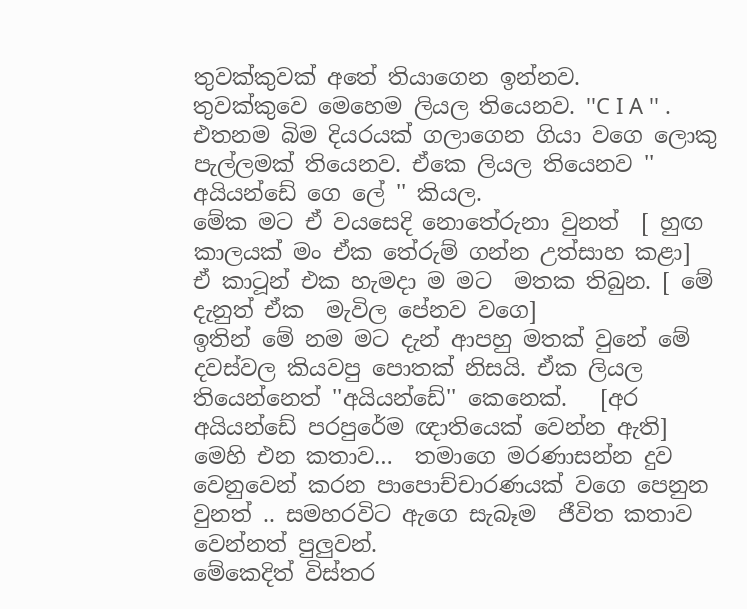තුවක්කුවක් අතේ තියාගෙන ඉන්නව.
තුවක්කුවෙ මෙහෙම ලියල තියෙනව. ''C I A '' .
එතනම බිම දියරයක් ගලාගෙන ගියා වගෙ ලොකු පැල්ලමක් තියෙනව. ඒකෙ ලියල තියෙනව '' අයියන්ඩේ ගෙ ලේ '' කියල.
මේක මට ඒ වයසෙදි නොතේරුනා වුනත්  [ හුඟ කාලයක් මං ඒක තේරුම් ගන්න උත්සාහ කළා]
ඒ කාටූන් එක හැමදා ම මට  මතක තිබුන. [ මේ දැනුත් ඒක  මැවිල පේනව වගෙ]
ඉතින් මේ නම මට දැන් ආපහු මතක් වුනේ මේ දවස්වල කියවපු පොතක් නිසයි. ඒක ලියල තියෙන්නෙත් ''අයියන්ඩේ'' කෙනෙක්.   [අර අයියන්ඩේ පරපුරේම ඥාතියෙක් වෙන්න ඇති]
මෙහි එන කතාව…  තමාගෙ මරණාසන්න දුව වෙනුවෙන් කරන පාපොච්චාරණයක් වගෙ පෙනුන වුනත් .. සමහරවිට ඇගෙ සැබෑම  ජීවිත කතාව වෙන්නත් පුලුවන්.
මේකෙදිත් විස්තර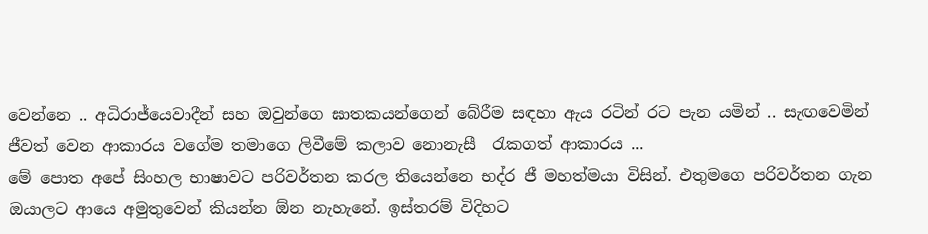වෙන්නෙ .. අධිරාජ්යෙවාදීන් සහ ඔවුන්ගෙ ඝාතකයන්ගෙන් බේරීම සඳහා ඇය රටින් රට පැන යමින් .. සැඟවෙමින් ජීවත් වෙන ආකාරය වගේම තමාගෙ ලිවීමේ කලාව නොනැසී  රැකගත් ආකාරය ...
මේ පොත අපේ සිංහල භාෂාවට පරිවර්තන කරල තියෙන්නෙ භද්ර ජී මහත්මයා විසින්. එතුමගෙ පරිවර්තන ගැන ඔයාලට ආයෙ අමුතුවෙන් කියන්න ඕන නැහැනේ. ඉස්තරම් විදිහට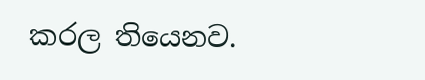කරල තියෙනව.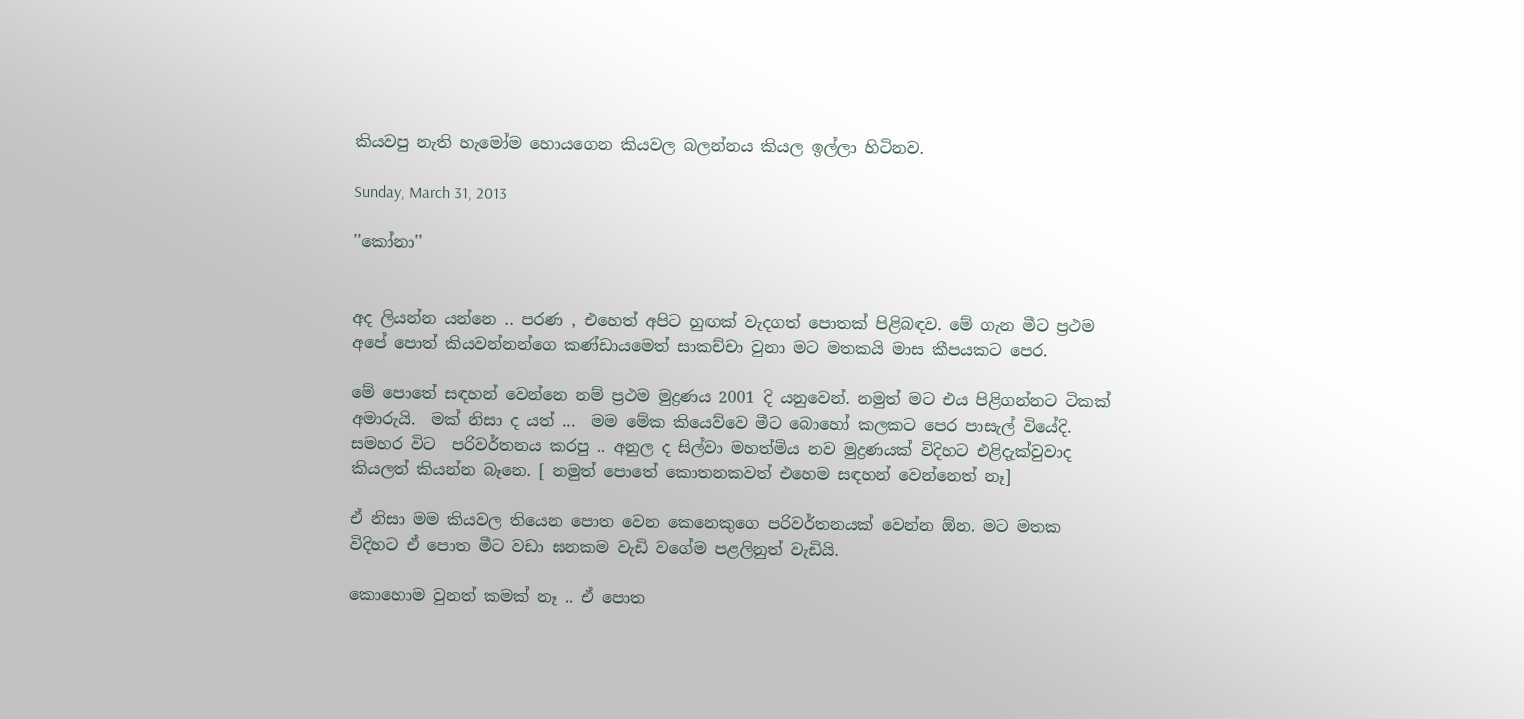කියවපු නැති හැමෝම හොයගෙන කියවල බලන්නය කියල ඉල්ලා හිටිනව.

Sunday, March 31, 2013

''කෝනා''


අද ලියන්න යන්නෙ .. පරණ , එහෙත් අපිට හුඟක් වැදගත් පොතක් පිළිබඳව. මේ ගැන මීට ප්‍රථම අපේ පොත් කියවන්නන්ගෙ කණ්ඩායමෙත් සාකච්චා වුනා මට මතකයි මාස කීපයකට පෙර.

මේ පොතේ සඳහන් වෙන්නෙ නම් ප්‍රථම මුද්‍රණය 2001 දි යනුවෙන්. නමුත් මට එය පිළිගන්නට ටිකක් අමාරුයි.  මක් නිසා ද යත් ...  මම මේක කියෙව්වෙ මීට බොහෝ කලකට පෙර පාසැල් වියේදි. සමහර විට  පරිවර්තනය කරපු .. අනුල ද සිල්වා මහත්මිය නව මුද්‍රණයක් විදිහට එළිදැක්වුවාද කියලත් කියන්න බෑනෙ. [ නමුත් පොතේ කොතනකවත් එහෙම සඳහන් වෙන්නෙත් නෑ]

ඒ නිසා මම කියවල තියෙන පොත වෙන කෙනෙකුගෙ පරිවර්තනයක් වෙන්න ඕන. මට මතක විදිහට ඒ පොත මීට වඩා ඝනකම වැඩි වගේම පළලිනුත් වැඩියි.

කොහොම වුනත් කමක් නෑ .. ඒ පොත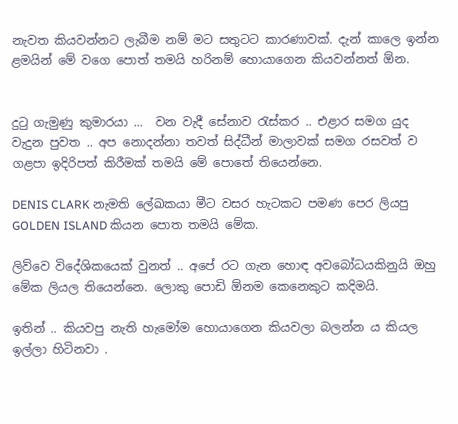නැවත කියවන්නට ලැබීම නම් මට සතුටට කාරණාවක්. දැන් කාලෙ ඉන්න ළමයින් මේ වගෙ පොත් තමයි හරිනම් හොයාගෙන කියවන්නත් ඕන.


දුටු ගැමුණු කුමාරයා ...  වන වැදී සේනාව රැස්කර .. එළාර සමග යුද වැදුන පුවත .. අප නොදන්නා තවත් සිද්ධීන් මාලාවක් සමග රසවත් ව ගළපා ඉදිරිපත් කිරීමක් තමයි මේ පොතේ තියෙන්නෙ.

DENIS CLARK නැමති ලේඛකයා මීට වසර හැටකට පමණ පෙර ලියපු  GOLDEN ISLAND කියන පොත තමයි මේක.

ලිව්වෙ විදේශිකයෙක් වුනත් .. අපේ රට ගැන හොඳ අවබෝධයකිනුයි ඔහු මේක ලියල තියෙන්නෙ. ලොකු පොඩි ඕනම කෙනෙකුට කදිමයි.

ඉතින් .. කියවපු නැති හැමෝම හොයාගෙන කියවලා බලන්න ය කියල ඉල්ලා හිටිනවා .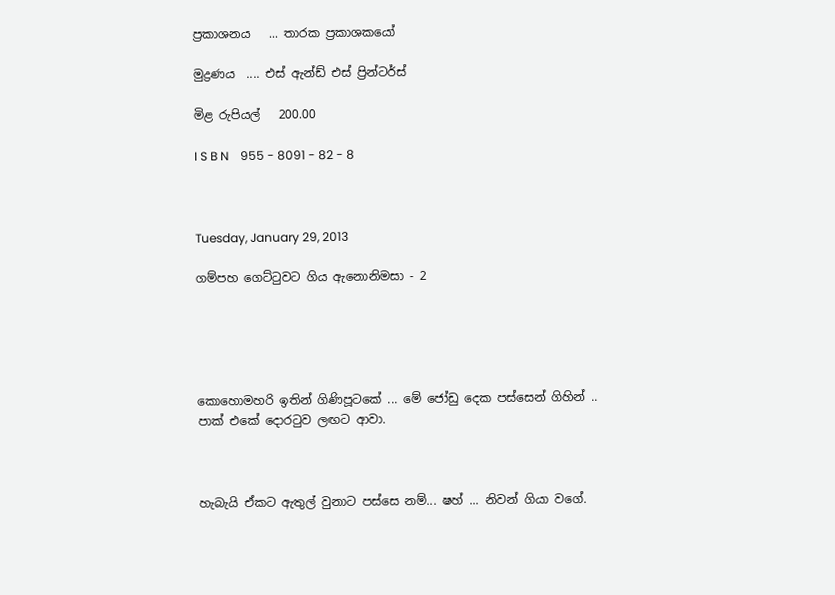ප්‍රකාශනය   ... තාරක ප්‍රකාශකයෝ

මුද්‍රණය  .... එස් ඇන්ඩ් එස් ප්‍රින්ටර්ස්

මිළ රුපියල්   200.00

I S B N    955 - 8091 - 82 - 8



Tuesday, January 29, 2013

ගම්පහ ගෙට්ටුවට ගිය ඇනොනිමසා - 2





කොහොමහරි ඉතින් ගිණිපූටකේ ... මේ ජෝඩු දෙක පස්සෙන් ගිහින් ..  පාක් එකේ දොරටුව ලඟට ආවා.



හැබැයි ඒකට ඇතුල් වුනාට පස්සෙ නම්... ෂහ් ... නිවන් ගියා වගේ.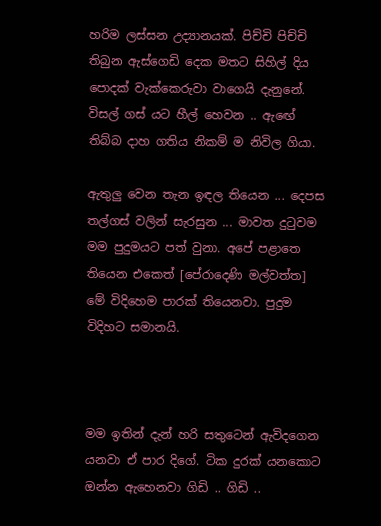හරිම ලස්සන උද්‍යානයක්. පිච්චි පිච්චි තිබුන ඇස්ගෙඩි දෙක මතට සිහිල් දිය පොදක් වැක්කෙරුවා වාගෙයි දැනුනේ. විසල් ගස් යට හීල් හෙවන .. ඇඟේ තිබ්බ දාහ ගතිය නිකම් ම නිවිල ගියා.

ඇතුලු වෙන තැන ඉඳල තියෙන ... දෙපස තල්ගස් වලින් සැරසුන ... මාවත දුටුවම මම පුදුමයට පත් වුනා. අපේ පළාතෙ තියෙන එකෙත් [පේරාදෙණි මල්වත්ත] මේ විදිහෙම පාරක් තියෙනවා. පුදුම විදිහට සමානයි.



මම ඉතින් දැන් හරි සතුටෙන් ඇවිදගෙන යනවා ඒ පාර දිගේ. ටික දුරක් යනකොට ඔන්න ඇහෙනවා ගිඩි .. ගිඩි ..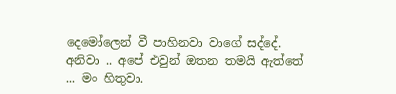දෙමෝලෙන් වී පාහිනවා වාගේ සද්දේ. අනිවා .. අපේ එවුන් ඔතන තමයි ඇත්තේ ... මං හිතුවා.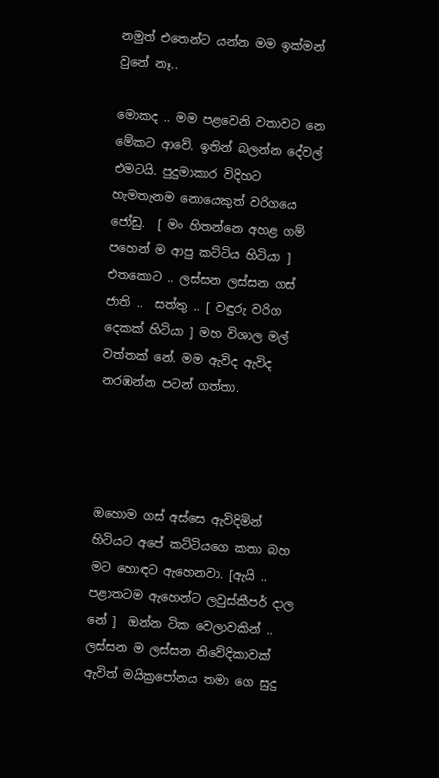නමුත් එතෙන්ට යන්න මම ඉක්මන් වුනේ නෑ..

මොකද .. මම පළවෙනි වතාවට නෙ මේකට ආවේ. ඉතින් බලන්න දේවල් එමටයි. පුදුමාකාර විදිහට හැමතැනම නොයෙකුත් වරිගයෙ ජෝඩු.  [ මං හිතන්නෙ අහළ ගම් පහෙන් ම ආපු කට්ටිය හිටියා ]  එතකොට .. ලස්සන ලස්සන ගස් ජාති ..  සත්තු .. [ වඳුරු වරිග දෙකක් හිටියා ] මහ විශාල මල් වත්තක් නේ. මම ඇවිද ඇවිද නරඹන්න පටන් ගත්තා.




ඔහොම ගස් අස්සෙ ඇවිදිමින් හිටියට අපේ කට්ටියගෙ කතා බහ මට හොඳට ඇහෙනවා. [ඇයි .. පළාතටම ඇහෙන්ට ලවුස්කීපර් දාල නේ ]  ඔන්න ටික වෙලාවකින් .. ලස්සන ම ලස්සන නිවේදිකාවක් ඇවිත් මයික්‍රපෝනය තමා ගෙ සුදු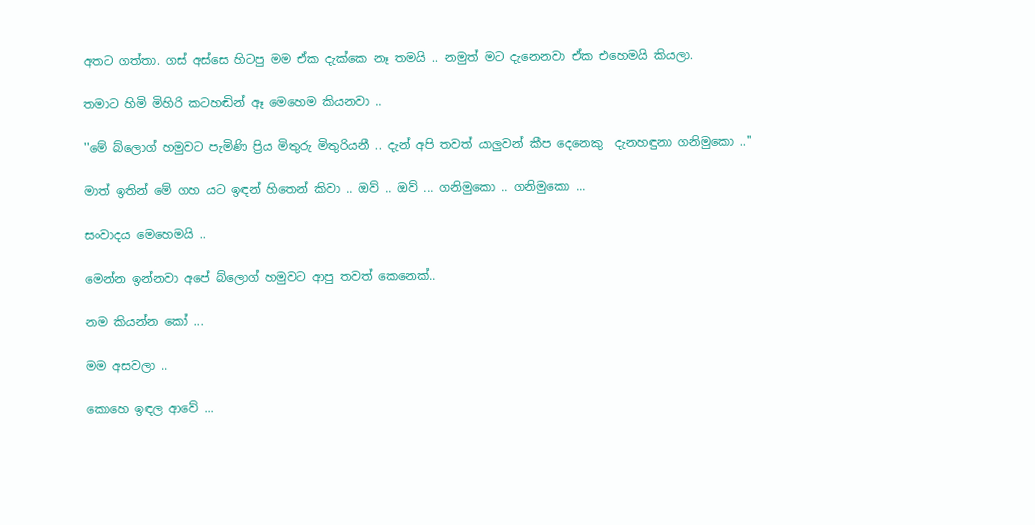අතට ගත්තා. ගස් අස්සෙ හිටපු මම ඒක දැක්කෙ නෑ තමයි .. නමුත් මට දැනෙනවා ඒක එහෙමයි කියලා.

තමාට හිමි මිහිරි කටහඬින් ඈ මෙහෙම කියනවා ..

''මේ බ්ලොග් හමුවට පැමිණි ප්‍රිය මිතුරු මිතුරියනී .. දැන් අපි තවත් යාලුවන් කීප දෙනෙකු  දැනහඳුනා ගනිමුකො ..''

මාත් ඉතින් මේ ගහ යට ඉඳන් හිතෙන් කිවා .. ඔව් .. ඔව් ... ගනිමුකො .. ගනිමුකො ...

සංවාදය මෙහෙමයි ..

මෙන්න ඉන්නවා අපේ බ්ලොග් හමුවට ආපු තවත් කෙනෙක්..

නම කියන්න කෝ ...

මම අසවලා ..

කොහෙ ඉඳල ආවේ ...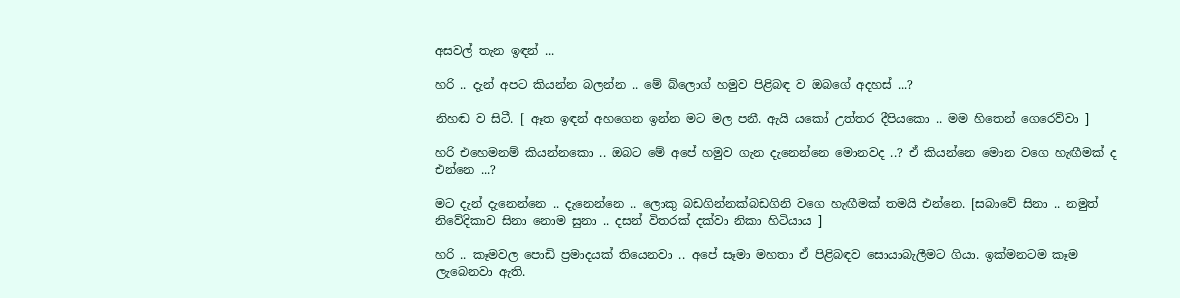අසවල් තැන ඉඳන් ...

හරි .. දැන් අපට කියන්න බලන්න .. මේ බ්ලොග් හමුව පිළිබඳ ව ඔබගේ අදහස් ...?

නිහඬ ව සිටී. [ ඈත ඉඳන් අහගෙන ඉන්න මට මල පනී. ඇයි යකෝ උත්තර දීපියකො .. මම හිතෙන් ගෙරෙව්වා ]

හරි එහෙමනම් කියන්නකො .. ඔබට මේ අපේ හමුව ගැන දැනෙන්නෙ මොනවද ..? ඒ කියන්නෙ මොන වගෙ හැඟීමක් ද එන්නෙ ...?

මට දැන් දැනෙන්නෙ .. දැනෙන්නෙ .. ලොකු බඩගින්නක්බඩගිනි වගෙ හැඟීමක් තමයි එන්නෙ. [සබාවේ සිනා .. නමුත් නිවේදිකාව සිනා නොම සුනා .. දසන් විතරක් දක්වා නිකා හිටියාය ]

හරි .. කෑමවල පොඩි ප්‍රමාදයක් තියෙනවා .. අපේ සෑමා මහතා ඒ පිළිබඳව සොයාබැලීමට ගියා. ඉක්මනටම කෑම ලැබෙනවා ඇති.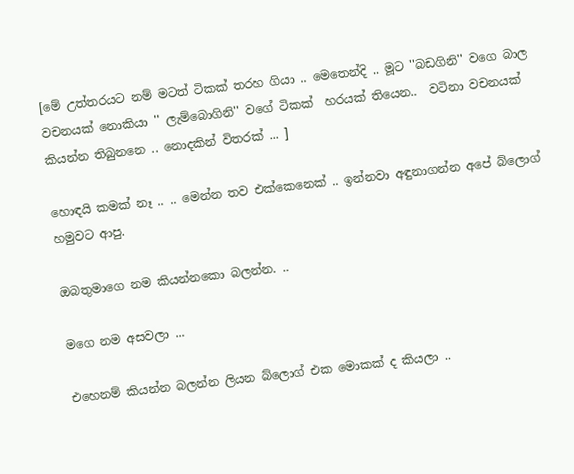[මේ උත්තරයට නම් මටත් ටිකක් තරහ ගියා .. මෙතෙන්දි .. මූට ''බඩගිනි'' වගෙ බාල වචනයක් නොකියා '' ලැම්බොගිනි'' වගේ ටිකක්  හරයක් තියෙන..  වටිනා වචනයක් කියන්න තිබුනනෙ .. නොදකින් විතරක් ... ]

හොඳයි කමක් නෑ .. .. මෙන්න තව එක්කෙනෙක් .. ඉන්නවා අඳුනාගන්න අපේ බ්ලොග් හමුවට ආපු.

ඔබතුමාගෙ නම කියන්නකො බලන්න. ..

මගෙ නම අසවලා ...

එහෙනම් කියන්න බලන්න ලියන බ්ලොග් එක මොකක් ද කියලා ..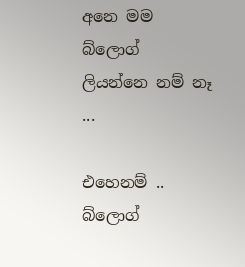අනෙ මම බ්ලොග් ලියන්නෙ නම් නෑ ...

එහෙනම් .. බ්ලොග්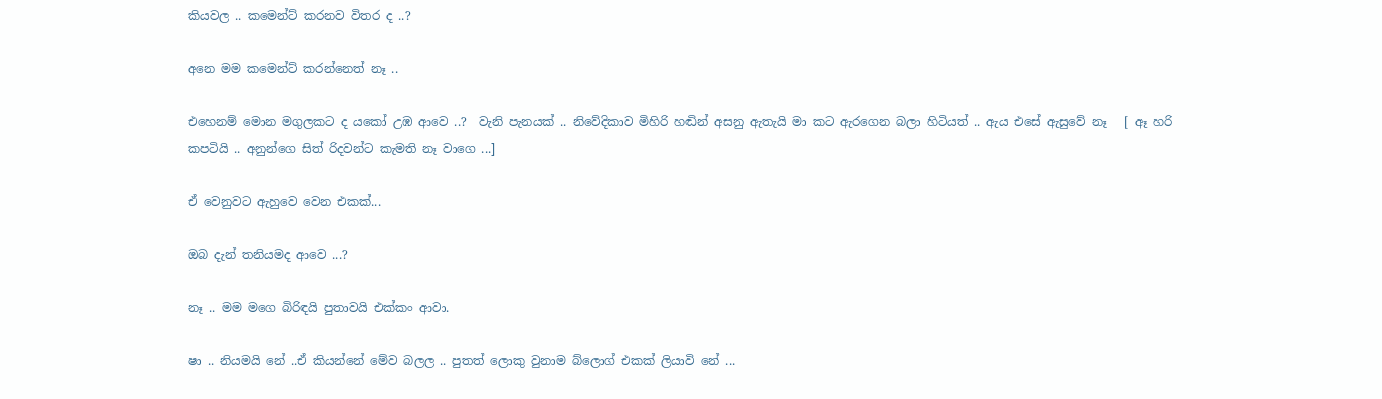කියවල .. කමෙන්ට් කරනව විතර ද ..?

අනෙ මම කමෙන්ට් කරන්නෙත් නෑ ..

එහෙනම් මොන මගුලකට ද යකෝ උඹ ආවෙ ..?  වැනි පැනයක් .. නිවේදිකාව මිහිරි හඬින් අසනු ඇතැයි මා කට ඇරගෙන බලා හිටියත් .. ඇය එසේ ඇසුවේ නෑ   [ ඈ හරි කපටියි .. අනුන්ගෙ සිත් රිදවන්ට කැමති නෑ වාගෙ ...]

ඒ වෙනුවට ඇහුවෙ වෙන එකක්...

ඔබ දැන් තනියමද ආවෙ ...?

නෑ .. මම මගෙ බිරිඳයි පුතාවයි එක්කං ආවා.

ෂා .. නියමයි නේ ..ඒ කියන්නේ මේව බලල .. පුතත් ලොකු වුනාම බ්ලොග් එකක් ලියාවි නේ ...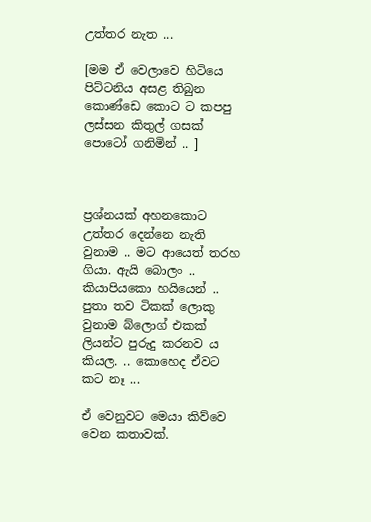උත්තර නැත ...

[මම ඒ වෙලාවෙ හිටියෙ පිට්ටනිය අසළ තිබුන කොණ්ඩෙ කොට ට කපපු ලස්සන කිතුල් ගසක් පොටෝ ගනිමින් .. ]



ප්‍රශ්නයක් අහනකොට උත්තර දෙන්නෙ නැති වුනාම .. මට ආයෙත් තරහ ගියා. ඇයි බොලං .. කියාපියකො හයියෙන් .. පුතා තව ටිකක් ලොකු වුනාම බ්ලොග් එකක් ලියන්ට පුරුදු කරනව ය කියල. .. කොහෙද ඒවට කට නෑ ...

ඒ වෙනුවට මෙයා කිව්වෙ වෙන කතාවක්.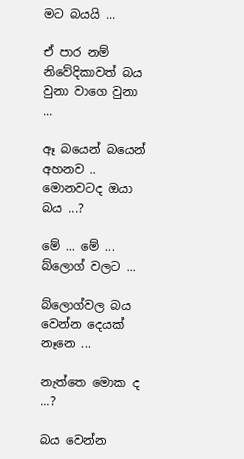මට බයයි ...

ඒ පාර නම් නිවේදිකාවත් බය වුනා වාගෙ වුනා ...

ඈ බයෙන් බයෙන් අහනව .. මොනවටද ඔයා බය ...?

මේ ... මේ ... බ්ලොග් වලට ...

බ්ලොග්වල බය වෙන්න දෙයක් නෑනෙ ...

නැත්තෙ මොක ද ...?

බය වෙන්න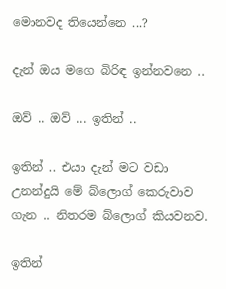මොනවද තියෙන්නෙ ...?

දැන් ඔය මගෙ බිරිඳ ඉන්නවනෙ ..

ඔව් .. ඔව් ... ඉතින් ..

ඉතින් .. එයා දැන් මට වඩා උනන්දුයි මේ බ්ලොග් කෙරුවාව ගැන .. නිතරම බ්ලොග් කියවනව.

ඉතින්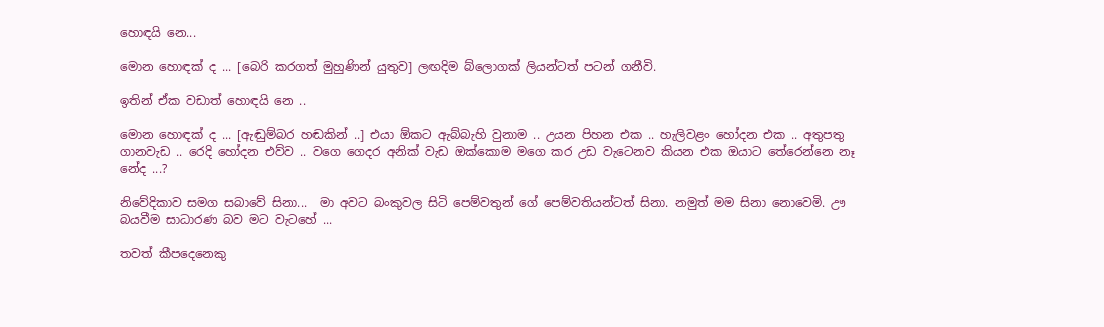හොඳයි නෙ...

මොන හොඳක් ද ... [බෙරි කරගත් මුහුණින් යුතුව] ලඟදිම බ්ලොගක් ලියන්ටත් පටන් ගනීවි.

ඉතින් ඒක වඩාත් හොඳයි නෙ ..

මොන හොඳක් ද ... [ඇඬුම්බර හඬකින් ..] එයා ඕකට ඇබ්බැහි වුනාම .. උයන පිහන එක .. හැලිවළං හෝදන එක .. අතුපතු ගානවැඩ .. රෙදි හෝදන එව්ව .. වගෙ ගෙදර අනික් වැඩ ඔක්කොම මගෙ කර උඩ වැටෙනව කියන එක ඔයාට තේරෙන්නෙ නෑ නේද ...?

නිවේදිකාව සමග සබාවේ සිනා...  මා අවට බංකුවල සිටි පෙම්වතුන් ගේ පෙම්වතියන්ටත් සිනා. නමුත් මම සිනා නොවෙමි. ඌ බයවීම සාධාරණ බව මට වැටහේ ...

තවත් කීපදෙනෙකු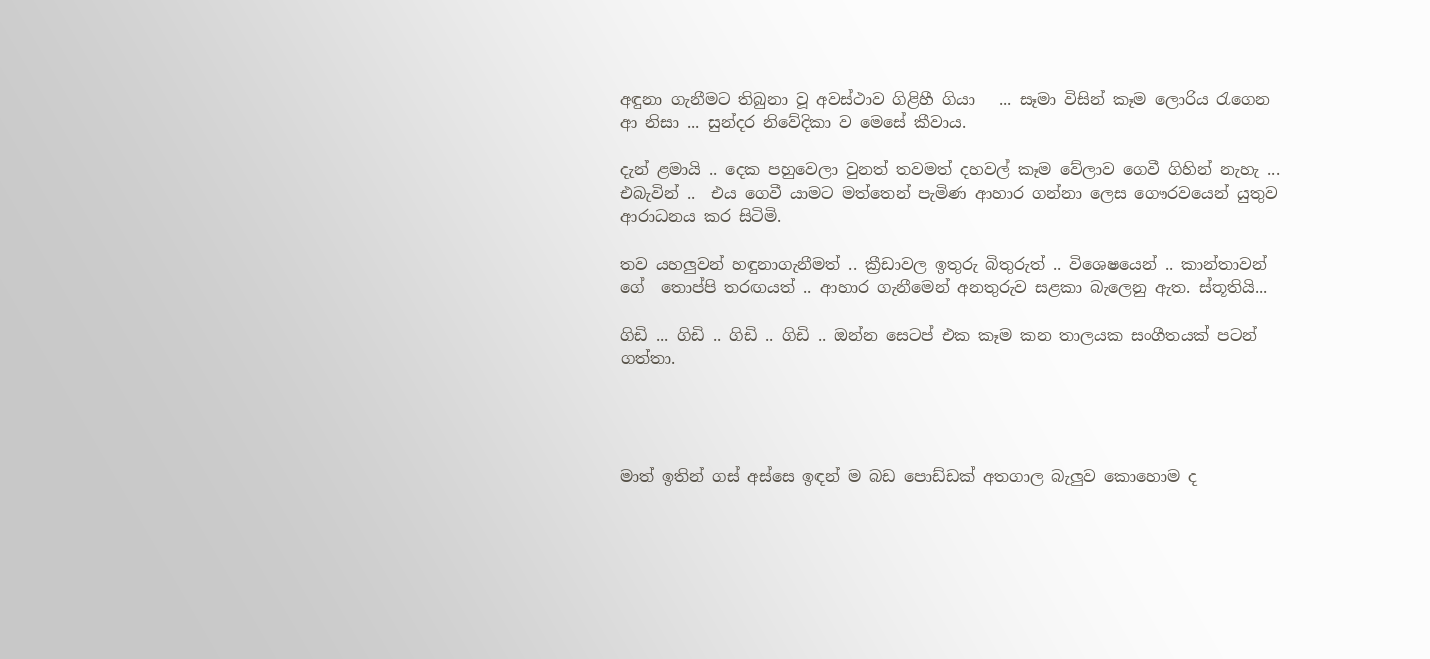අඳුනා ගැනීමට තිබුනා වූ අවස්ථාව ගිළිහී ගියා   ... සෑමා විසින් කෑම ලොරිය රැගෙන ආ නිසා ... සුන්දර නිවේදිකා ව මෙසේ කීවාය.

දැන් ළමායි .. දෙක පහුවෙලා වුනත් තවමත් දහවල් කෑම වේලාව ගෙවී ගිහින් නැහැ ... එබැවින් ..  එය ගෙවී යාමට මත්තෙන් පැමිණ ආහාර ගන්නා ලෙස ගෞරවයෙන් යුතුව ආරාධනය කර සිටිමි.

තව යහලුවන් හඳුනාගැනීමත් .. ක්‍රීඩාවල ඉතුරු බිතුරුත් .. විශෙෂයෙන් .. කාන්තාවන් ගේ  තොප්පි තරඟයත් .. ආහාර ගැනීමෙන් අනතුරුව සළකා බැලෙනු ඇත. ස්තූතියි...

ගිඩි ... ගිඩි .. ගිඩි .. ගිඩි .. ඔන්න සෙටප් එක කෑම කන තාලයක සංගීතයක් පටන් ගත්තා.




මාත් ඉතින් ගස් අස්සෙ ඉඳන් ම බඩ පොඩ්ඩක් අතගාල බැලුව කොහොම ද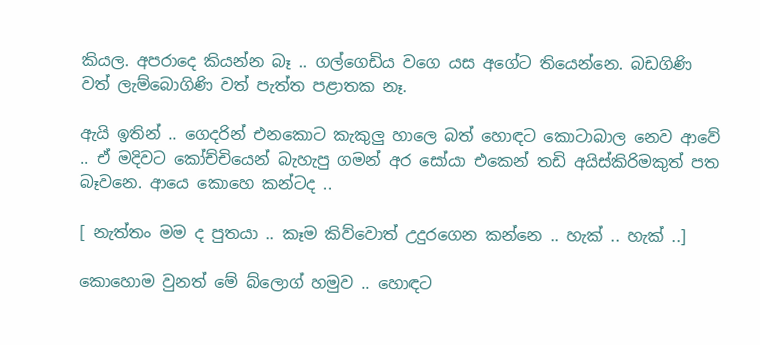කියල. අපරාදෙ කියන්න බෑ .. ගල්ගෙඩිය වගෙ යස අගේට තියෙන්නෙ. බඩගිණි වත් ලැම්බොගිණි වත් පැත්ත පළාතක නෑ.

ඇයි ඉතින් .. ගෙදරින් එනකොට කැකුලු හාලෙ බත් හොඳට කොටාබාල නෙව ආවේ .. ඒ මදිවට කෝච්චියෙන් බැහැපු ගමන් අර සෝයා එකෙන් තඩි අයිස්කිරිමකුත් පත බෑවනෙ. ආයෙ කොහෙ කන්ටද ..

[ නැත්තං මම ද පුතයා .. කෑම කිව්වොත් උදුරගෙන කන්නෙ .. හැක් .. හැක් ..]

කොහොම වුනත් මේ බ්ලොග් හමුව .. හොඳට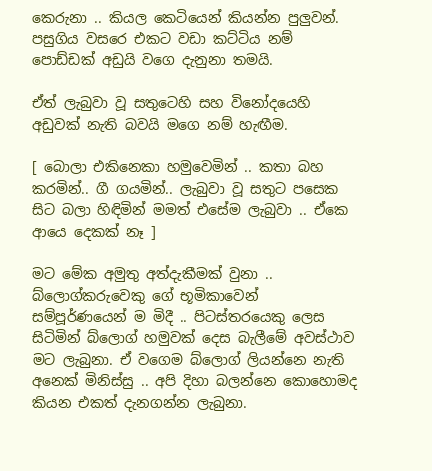කෙරුනා .. කියල කෙටියෙන් කියන්න පුලුවන්. පසුගිය වසරෙ එකට වඩා කට්ටිය නම් පොඩ්ඩක් අඩුයි වගෙ දැනුනා තමයි.

ඒත් ලැබුවා වූ සතුටෙහි සහ විනෝදයෙහි අඩුවක් නැති බවයි මගෙ නම් හැඟීම.

[ බොලා එකිනෙකා හමුවෙමින් .. කතා බහ කරමින්.. ගී ගයමින්.. ලැබුවා වූ සතුට පසෙක සිට බලා හිඳිමින් මමත් එසේම ලැබුවා .. ඒකෙ ආයෙ දෙකක් නෑ ]

මට මේක අමුතු අත්දැකීමක් වුනා .. බ්ලොග්කරුවෙකු ගේ භූමිකාවෙන් සම්පූර්ණයෙන් ම මිදී .. පිටස්තරයෙකු ලෙස  සිටිමින් බ්ලොග් හමුවක් දෙස බැලීමේ අවස්ථාව මට ලැබුනා. ඒ වගෙම බ්ලොග් ලියන්නෙ නැති අනෙක් මිනිස්සු .. අපි දිහා බලන්නෙ කොහොමද කියන එකත් දැනගන්න ලැබුනා.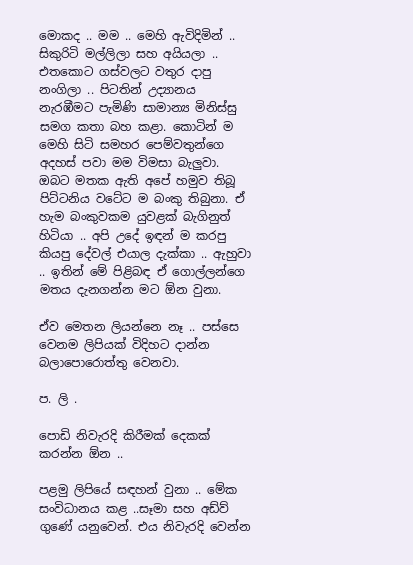මොකද .. මම .. මෙහි ඇවිදිමින් ..  සිකුරිටි මල්ලිලා සහ අයියලා .. එතකොට ගස්වලට වතුර දාපු නංගිලා .. පිටතින් උද්‍යානය නැරඹීමට පැමිණි සාමාන්‍ය මිනිස්සු සමග කතා බහ කළා. කොටින් ම මෙහි සිටි සමහර පෙම්වතුන්ගෙ අදහස් පවා මම විමසා බැලුවා. ඔබට මතක ඇති අපේ හමුව තිබූ පිට්ටනිය වටේට ම බංකු තිබුනා. ඒ හැම බංකුවකම යුවළක් බැගිනුත් හිටියා .. අපි උදේ ඉඳන් ම කරපු කියපු දේවල් එයාල දැක්කා .. ඇහුවා .. ඉතින් මේ පිළිබඳ ඒ ගොල්ලන්ගෙ මතය දැනගන්න මට ඕන වුනා.

ඒව මෙතන ලියන්නෙ නෑ .. පස්සෙ වෙනම ලිපියක් විදිහට දාන්න බලාපොරොත්තු වෙනවා.

ප. ලි .

පොඩි නිවැරදි කිරීමක් දෙකක් කරන්න ඕන ..

පළමු ලිපියේ සඳහන් වුනා .. මේක සංවිධානය කළ ..සෑමා සහ අඩ්ව් ගුණේ යනුවෙන්. එය නිවැරදි වෙන්න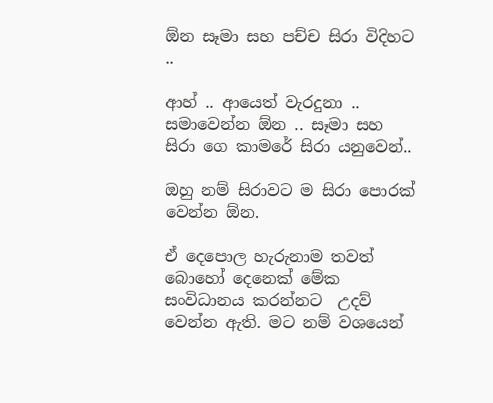ඕන සෑමා සහ පච්ච සිරා විදිහට ..

ආහ් .. ආයෙත් වැරදුනා .. සමාවෙන්න ඕන .. සෑමා සහ සිරා ගෙ කාමරේ සිරා යනුවෙන්..

ඔහු නම් සිරාවට ම සිරා පොරක් වෙන්න ඕන.

ඒ දෙපොල හැරුනාම තවත් බොහෝ දෙනෙක් මේක සංවිධානය කරන්නට  උදව් වෙන්න ඇති. මට නම් වශයෙන්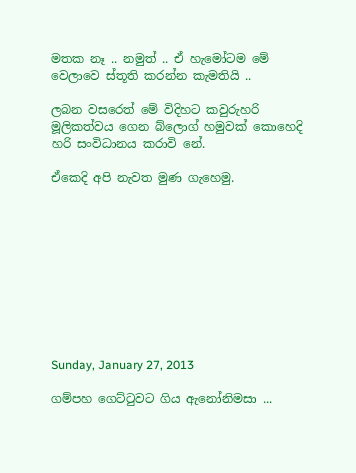මතක නෑ .. නමුත් .. ඒ හැමෝටම මේ වෙලාවෙ ස්තූති කරන්න කැමතියි ..

ලබන වසරෙත් මේ විදිහට කවුරුහරි මූලිකත්වය ගෙන බ්ලොග් හමුවක් කොහෙදි හරි සංවිධානය කරාවි නේ.

ඒකෙදි අපි නැවත මුණ ගැහෙමු.










Sunday, January 27, 2013

ගම්පහ ගෙට්ටුවට ගිය ඇනෝනිමසා ...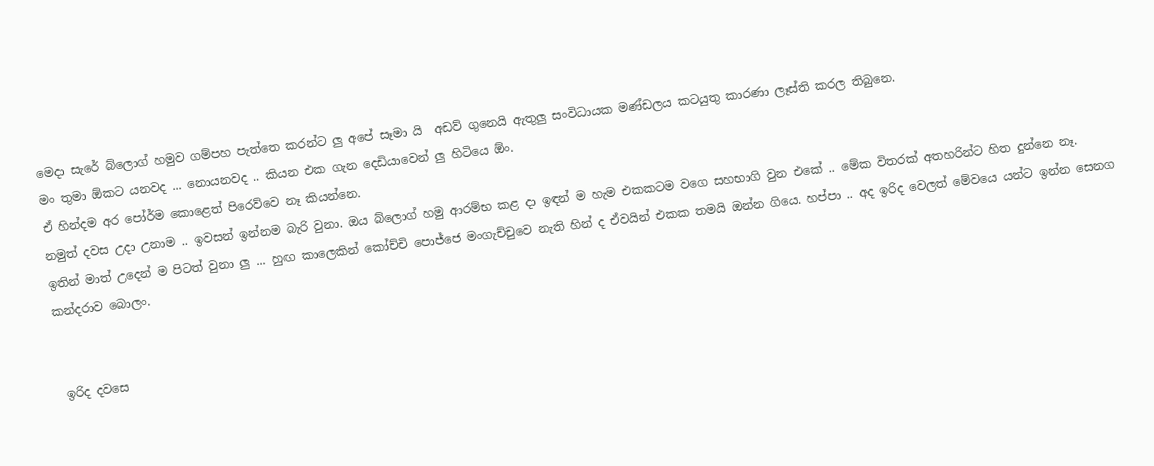මෙදා සැරේ බ්ලොග් හමුව ගම්පහ පැත්තෙ කරන්ට ලු අපේ සෑමා යි  අඩව් ගුනෙයි ඇතුලු සංවිධායක මණ්ඩලය කටයුතු කාරණා ලෑස්ති කරල තිබුනෙ.
මං තුමා ඕකට යනවද ... නොයනවද .. කියන එක ගැන දෙඩියාවෙන් ලු හිටියෙ ඕං.
ඒ හින්දම අර පෝර්ම කොළෙත් පිරෙව්වෙ නෑ කියන්නෙ.
නමුත් දවස උදා උනාම .. ඉවසන් ඉන්නම බැරි වුනා. ඔය බ්ලොග් හමු ආරම්භ කළ දා ඉඳන් ම හැම එකකටම වගෙ සහභාගි වුන එකේ .. මේක විතරක් අතහරින්ට හිත දුන්නෙ නෑ.
ඉතින් මාත් උදෙන් ම පිටත් වුනා ලු ... හුඟ කාලෙකින් කෝච්චි පොජ්ජෙ මංගැච්චුවෙ නැති හින් ද ඒවයින් එකක තමයි ඔන්න ගියෙ. හප්පා .. අද ඉරිද වෙලත් මේවයෙ යන්ට ඉන්න සෙනග කන්දරාව බොලං.


 ඉරිද දවසෙ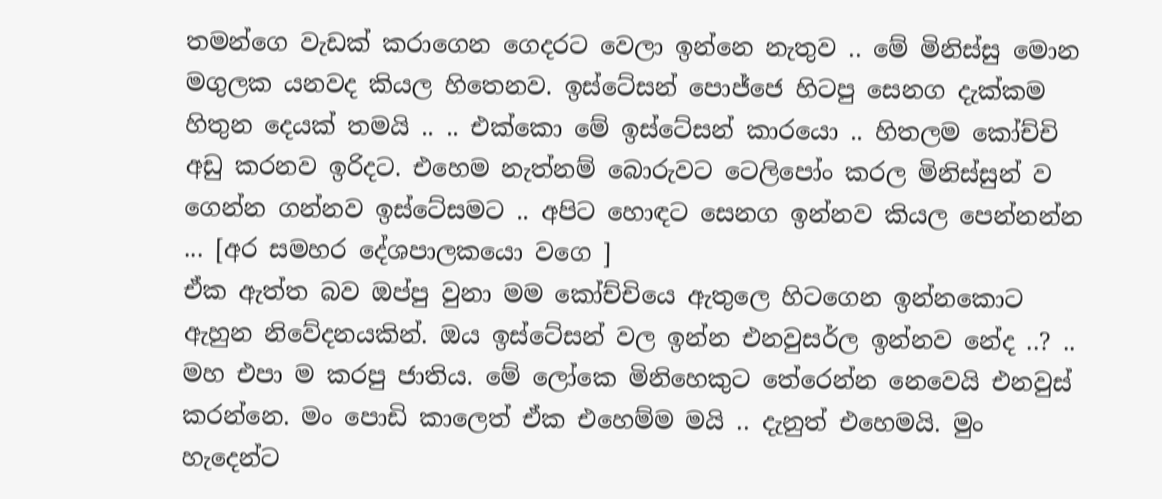තමන්ගෙ වැඩක් කරාගෙන ගෙදරට වෙලා ඉන්නෙ නැතුව .. මේ මිනිස්සු මොන මගුලක යනවද කියල හිතෙනව. ඉස්ටේසන් පොජ්ජෙ හිටපු සෙනග දැක්කම හිතුන දෙයක් තමයි .. .. එක්කො මේ ඉස්ටේසන් කාරයො .. හිතලම කෝච්චි අඩු කරනව ඉරිදට. එහෙම නැත්නම් බොරුවට ටෙලිපෝං කරල මිනිස්සුන් ව ගෙන්න ගන්නව ඉස්ටේසමට .. අපිට හොඳට සෙනග ඉන්නව කියල පෙන්නන්න ... [අර සමහර දේශපාලකයො වගෙ ]
ඒක ඇත්ත බව ඔප්පු වුනා මම කෝච්චියෙ ඇතුලෙ හිටගෙන ඉන්නකොට ඇහුන නිවේදනයකින්. ඔය ඉස්ටේසන් වල ඉන්න එනවුසර්ල ඉන්නව නේද ..? .. මහ එපා ම කරපු ජාතිය. මේ ලෝකෙ මිනිහෙකුට තේරෙන්න නෙවෙයි එනවුස් කරන්නෙ. මං පොඩි කාලෙත් ඒක එහෙම්ම මයි .. දැනුත් එහෙමයි. මුං හැදෙන්ට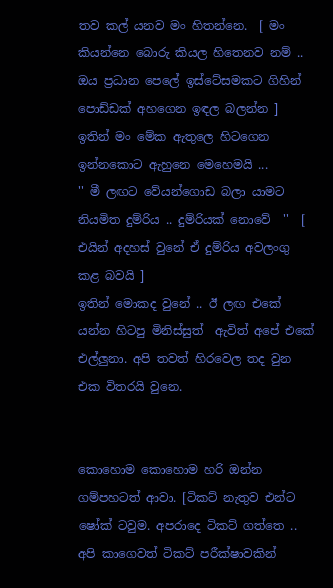තව කල් යනව මං හිතන්නෙ.  [ මං කියන්නෙ බොරු කියල හිතෙනව නම් .. ඔය ප්‍රධාන පෙලේ ඉස්ටේසමකට ගිහින් පොඩ්ඩක් අහගෙන ඉඳල බලන්න ]
ඉතින් මං මේක ඇතුලෙ හිටගෙන ඉන්නකොට ඇහුනෙ මෙහෙමයි ...
'' මී ලඟට වේයන්ගොඩ බලා යාමට නියමිත දුම්රිය .. දුම්රියක් නොවේ  ''  [ එයින් අදහස් වුනේ ඒ දුම්රිය අවලංගු කළ බවයි ]
ඉතින් මොකද වුනේ .. ඊ ලඟ එකේ යන්න හිටපු මිනිස්සුත්  ඇවිත් අපේ එකේ එල්ලුනා. අපි තවත් හිරවෙල තද වුන එක විතරයි වුනෙ.


කොහොම කොහොම හරි ඔන්න ගම්පහටත් ආවා. [ටිකට් නැතුව එන්ට ෂෝක් ටවුම. අපරාදෙ ටිකට් ගත්තෙ .. අපි කාගෙවත් ටිකට් පරීක්ෂාවකින්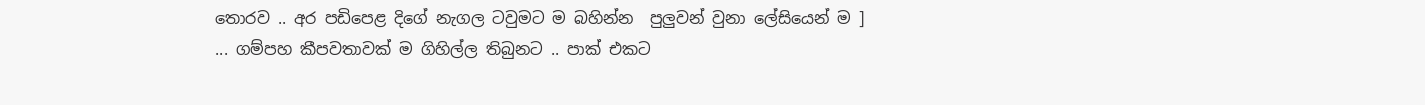තොරව .. අර පඩිපෙළ දිගේ නැගල ටවුමට ම බහින්න  පුලුවන් වුනා ලේසියෙන් ම ]
... ගම්පහ කීපවතාවක් ම ගිහිල්ල තිබුනට .. පාක් එකට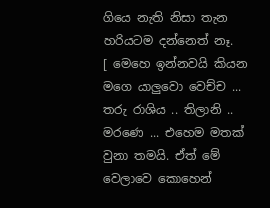ගියෙ නැති නිසා තැන හරියටම දන්නෙත් නෑ.
[ මෙහෙ ඉන්නවයි කියන මගෙ යාලුවො වෙච්ච ... තරු රාශිය .. තිලානි .. මරණෙ ... එහෙම මතක් වුනා තමයි. ඒත් මේ වෙලාවෙ කොහෙන්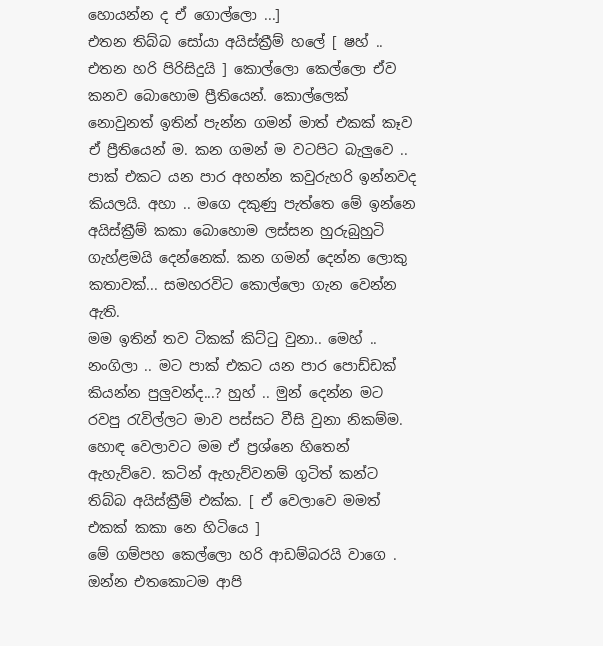හොයන්න ද ඒ ගොල්ලො ...]
එතන තිබ්බ සෝයා අයිස්ක්‍රීම් හලේ [ ෂහ් .. එතන හරි පිරිසිදුයි ] කොල්ලො කෙල්ලො ඒව කනව බොහොම ප්‍රීතියෙන්. කොල්ලෙක් නොවුනත් ඉතින් පැන්න ගමන් මාත් එකක් කෑව ඒ ප්‍රීතියෙන් ම. කන ගමන් ම වටපිට බැලුවෙ .. පාක් එකට යන පාර අහන්න කවුරුහරි ඉන්නවද කියලයි. අහා .. මගෙ දකුණු පැත්තෙ මේ ඉන්නෙ අයිස්ක්‍රීම් කකා බොහොම ලස්සන හුරුබුහුටි ගැහ්ළමයි දෙන්නෙක්. කන ගමන් දෙන්න ලොකු කතාවක්... සමහරවිට කොල්ලො ගැන වෙන්න ඇති.
මම ඉතින් තව ටිකක් කිට්ටු වුනා.. මෙහ් .. නංගිලා .. මට පාක් එකට යන පාර පොඩ්ඩක් කියන්න පුලුවන්ද...? හුහ් .. මුන් දෙන්න මට රවපු රැවිල්ලට මාව පස්සට වීසි වුනා නිකම්ම. හොඳ වෙලාවට මම ඒ ප්‍රශ්නෙ හිතෙන් ඇහැව්වෙ. කටින් ඇහැව්වනම් ගුටිත් කන්ට තිබ්බ අයිස්ක්‍රීම් එක්ක. [ ඒ වෙලාවෙ මමත් එකක් කකා නෙ හිටියෙ ]
මේ ගම්පහ කෙල්ලො හරි ආඩම්බරයි වාගෙ .
ඔන්න එතකොටම ආපි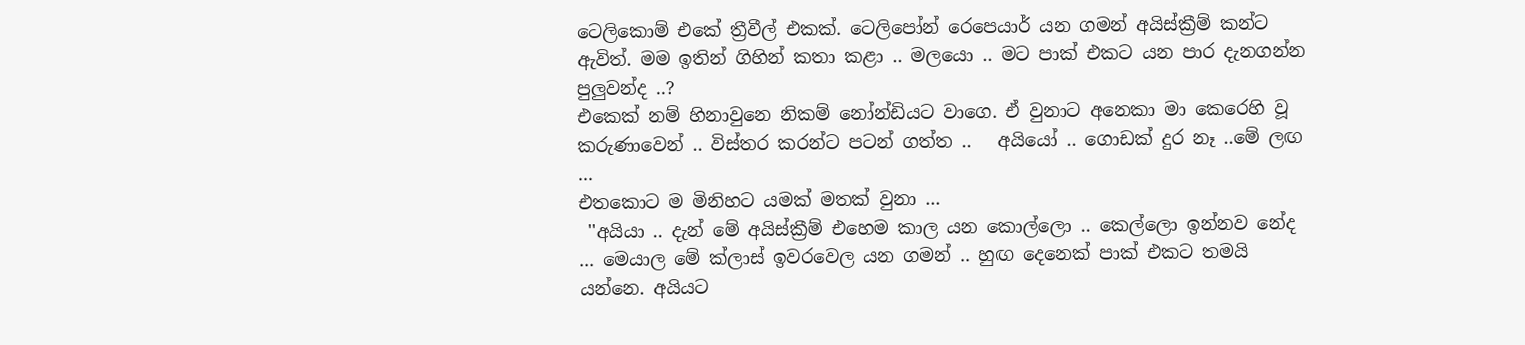ටෙලිකොම් එකේ ත්‍රීවීල් එකක්. ටෙලිපෝන් රෙපෙයාර් යන ගමන් අයිස්ක්‍රීම් කන්ට ඇවිත්. මම ඉතින් ගිහින් කතා කළා .. මලයො .. මට පාක් එකට යන පාර දැනගන්න පුලුවන්ද ..?
එකෙක් නම් හිනාවුනෙ නිකම් නෝන්ඩියට වාගෙ. ඒ වුනාට අනෙකා මා කෙරෙහි වූ කරුණාවෙන් .. විස්තර කරන්ට පටන් ගත්ත ..   අයියෝ .. ගොඩක් දුර නෑ ..මේ ලඟ ...
එතකොට ම මිනිහට යමක් මතක් වුනා ...
 ''අයියා .. දැන් මේ අයිස්ක්‍රීම් එහෙම කාල යන කොල්ලො .. කෙල්ලො ඉන්නව නේද ... මෙයාල මේ ක්ලාස් ඉවරවෙල යන ගමන් .. හුඟ දෙනෙක් පාක් එකට තමයි යන්නෙ. අයියට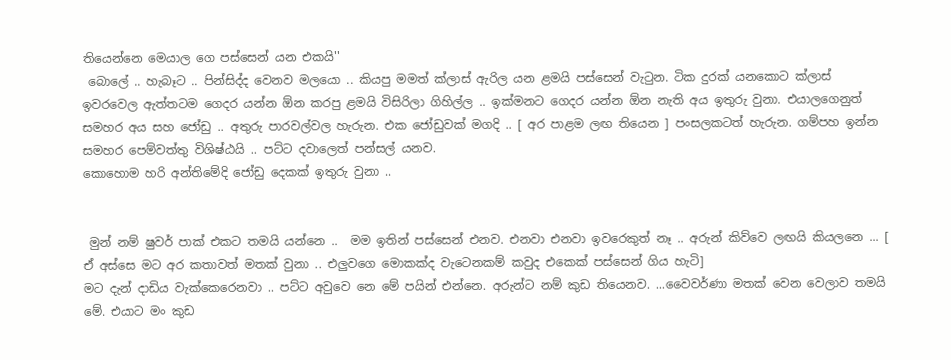තියෙන්නෙ මෙයාල ගෙ පස්සෙන් යන එකයි''
 බොලේ .. හැබෑට .. පින්සිද්ද වෙනව මලයො .. කියපු මමත් ක්ලාස් ඇරිල යන ළමයි පස්සෙන් වැටුන. ටික දුරක් යනකොට ක්ලාස් ඉවරවෙල ඇත්තටම ගෙදර යන්න ඕන කරපු ළමයි විසිරිලා ගිහිල්ල .. ඉක්මනට ගෙදර යන්න ඕන නැති අය ඉතුරු වුනා. එයාලගෙනුත් සමහර අය සහ ජෝඩු .. අතුරු පාරවල්වල හැරුන. එක ජෝඩුවක් මගදි .. [ අර පාළම ලඟ තියෙන ] පංසලකටත් හැරුන. ගම්පහ ඉන්න සමහර පෙම්වත්තු විශිෂ්ඨයි .. පට්ට දවාලෙත් පන්සල් යනව.
කොහොම හරි අන්තිමේදි ජෝඩු දෙකක් ඉතුරු වුනා ..


 මුන් නම් ෂුවර් පාක් එකට තමයි යන්නෙ ..  මම ඉතින් පස්සෙන් එනව. එනවා එනවා ඉවරෙකුත් නෑ .. අරුන් කිව්වෙ ලඟයි කියලනෙ ... [ ඒ අස්සෙ මට අර කතාවත් මතක් වුනා .. එලුවගෙ මොකක්ද වැටෙනකම් කවුද එකෙක් පස්සෙන් ගිය හැටි]
මට දැන් දාඩිය වැක්කෙරෙනවා .. පට්ට අවුවෙ නෙ මේ පයින් එන්නෙ. අරුන්ට නම් කුඩ තියෙනව. ...වෛවර්ණා මතක් වෙන වෙලාව තමයි මේ. එයාට මං කුඩ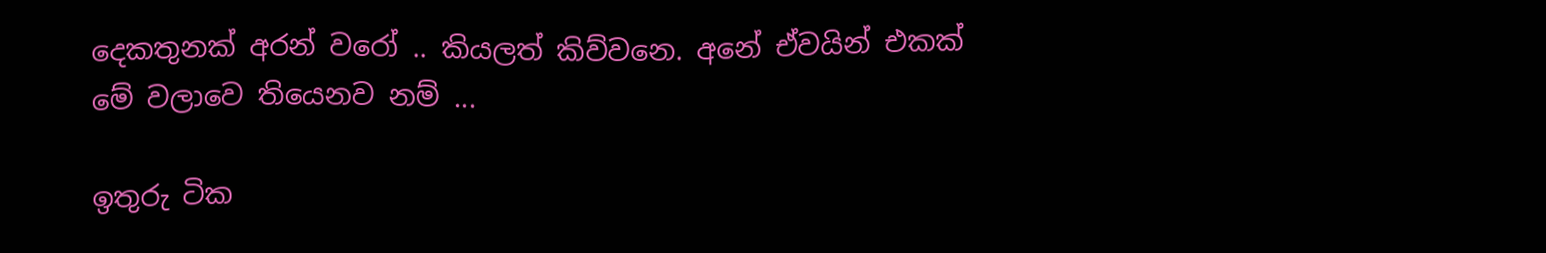දෙකතුනක් අරන් වරෝ .. කියලත් කිව්වනෙ. අනේ ඒවයින් එකක් මේ වලාවෙ තියෙනව නම් ...

ඉතුරු ටික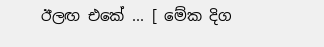ඊලඟ එකේ ... [ මේක දිග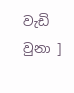වැඩි වුනා ]